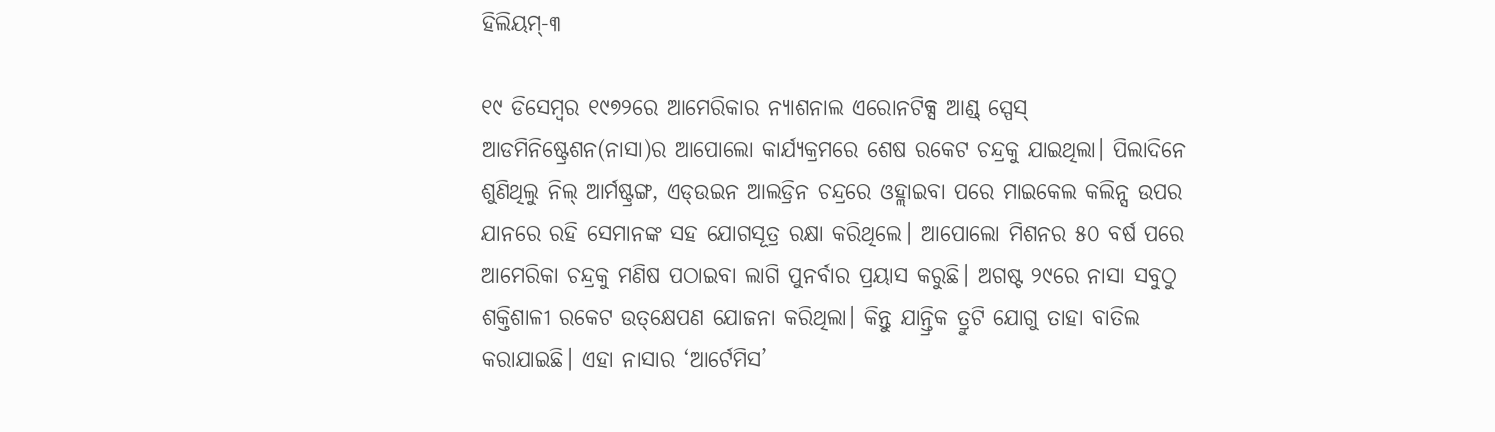ହିଲିୟମ୍‌-୩

୧୯ ଡିସେମ୍ବର ୧୯୭୨ରେ ଆମେରିକାର ନ୍ୟାଶନାଲ ଏରୋନଟିକ୍ସ ଆଣ୍ଡ୍‌ ସ୍ପେସ୍‌ ଆଡମିନିଷ୍ଟ୍ରେଶନ(ନାସା)ର ଆପୋଲୋ କାର୍ଯ୍ୟକ୍ରମରେ ଶେଷ ରକେଟ ଚନ୍ଦ୍ରକୁ ଯାଇଥିଲା। ପିଲାଦିନେ ଶୁଣିଥିଲୁ ନିଲ୍‌ ଆର୍ମଷ୍ଟ୍ରଙ୍ଗ, ଏଡ୍‌ଉଇନ ଆଲଡ୍ରିନ ଚନ୍ଦ୍ରରେ ଓହ୍ଲାଇବା ପରେ ମାଇକେଲ କଲିନ୍ସ ଉପର ଯାନରେ ରହି ସେମାନଙ୍କ ସହ ଯୋଗସୂତ୍ର ରକ୍ଷା କରିଥିଲେ। ଆପୋଲୋ ମିଶନର ୫୦ ବର୍ଷ ପରେ ଆମେରିକା ଚନ୍ଦ୍ରକୁ ମଣିଷ ପଠାଇବା ଲାଗି ପୁନର୍ବାର ପ୍ରୟାସ କରୁଛି। ଅଗଷ୍ଟ ୨୯ରେ ନାସା ସବୁଠୁ ଶକ୍ତିଶାଳୀ ରକେଟ ଉତ୍‌କ୍ଷେପଣ ଯୋଜନା କରିଥିଲା। କିନ୍ତୁ ଯାନ୍ତ୍ରିକ ତ୍ରୁଟି ଯୋଗୁ ତାହା ବାତିଲ କରାଯାଇଛି। ଏହା ନାସାର ‘ଆର୍ଟେମିସ’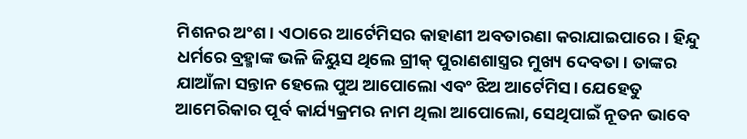ମିଶନର ଅଂଶ। ଏଠାରେ ଆର୍ଟେମିସର କାହାଣୀ ଅବତାରଣା କରାଯାଇପାରେ। ହିନ୍ଦୁ ଧର୍ମରେ ବ୍ରହ୍ମାଙ୍କ ଭଳି ଜିୟୁସ ଥିଲେ ଗ୍ରୀକ୍‌ ପୁରାଣଶାସ୍ତ୍ରର ମୁଖ୍ୟ ଦେବତା। ତାଙ୍କର ଯାଆଁଳା ସନ୍ତାନ ହେଲେ ପୁଅ ଆପୋଲୋ ଏବଂ ଝିଅ ଆର୍ଟେମିସ। ଯେହେତୁ ଆମେରିକାର ପୂର୍ବ କାର୍ଯ୍ୟକ୍ରମର ନାମ ଥିଲା ଆପୋଲୋ, ସେଥିପାଇଁ ନୂତନ ଭାବେ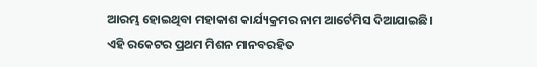ଆରମ୍ଭ ହୋଇଥିବା ମହାକାଶ କାର୍ଯ୍ୟକ୍ରମର ନାମ ଆର୍ଟେମିସ ଦିଆଯାଇଛି।
ଏହି ରକେଟର ପ୍ରଥମ ମିଶନ ମାନବରହିତ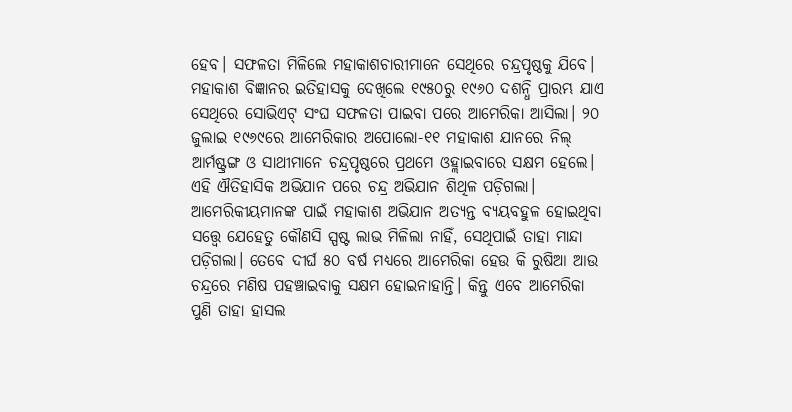ହେବ। ସଫଳତା ମିଳିଲେ ମହାକାଶଚାରୀମାନେ ସେଥିରେ ଚନ୍ଦ୍ରପୃଷ୍ଠକୁ ଯିବେ। ମହାକାଶ ବିଜ୍ଞାନର ଇତିହାସକୁ ଦେଖିଲେ ୧୯୫୦ରୁ ୧୯୬୦ ଦଶନ୍ଧି ପ୍ରାରମ୍ଭ ଯାଏ ସେଥିରେ ସୋଭିଏଟ୍‌ ସଂଘ ସଫଳତା ପାଇବା ପରେ ଆମେରିକା ଆସିଲା। ୨୦ ଜୁଲାଇ ୧୯୬୯ରେ ଆମେରିକାର ଅପୋଲୋ-୧୧ ମହାକାଶ ଯାନରେ ନିଲ୍‌ ଆର୍ମଷ୍ଟ୍ରଙ୍ଗ ଓ ସାଥୀମାନେ ଚନ୍ଦ୍ରପୃଷ୍ଠରେ ପ୍ରଥମେ ଓହ୍ଲାଇବାରେ ସକ୍ଷମ ହେଲେ। ଏହି ଐତିହାସିକ ଅଭିଯାନ ପରେ ଚନ୍ଦ୍ର ଅଭିଯାନ ଶିଥିଳ ପଡ଼ିଗଲା। ଆମେରିକୀୟମାନଙ୍କ ପାଇଁ ମହାକାଶ ଅଭିଯାନ ଅତ୍ୟନ୍ତ ବ୍ୟୟବହୁଳ ହୋଇଥିବା ସତ୍ତ୍ୱେ ଯେହେତୁ କୌଣସି ସ୍ପଷ୍ଟ ଲାଭ ମିଳିଲା ନାହିଁ, ସେଥିପାଇଁ ତାହା ମାନ୍ଦା ପଡ଼ିଗଲା। ତେବେ ଦୀର୍ଘ ୫୦ ବର୍ଷ ମଧ୍ୟରେ ଆମେରିକା ହେଉ କି ରୁଷିଆ ଆଉ ଚନ୍ଦ୍ରରେ ମଣିଷ ପହଞ୍ଚାଇବାକୁ ସକ୍ଷମ ହୋଇନାହାନ୍ତି। କିନ୍ତୁ ଏବେ ଆମେରିକା ପୁଣି ତାହା ହାସଲ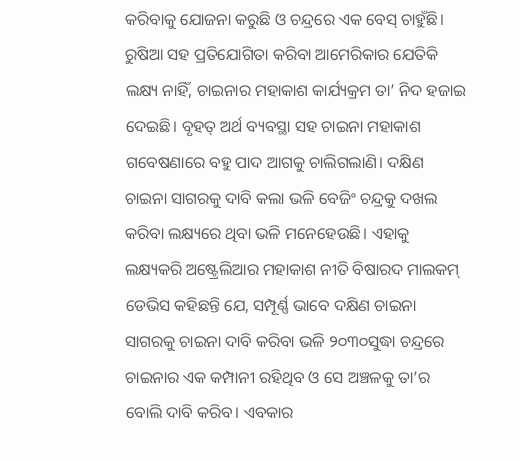କରିବାକୁ ଯୋଜନା କରୁଛି ଓ ଚନ୍ଦ୍ରରେ ଏକ ବେସ୍‌ ଚାହୁଁଛି। ରୁଷିଆ ସହ ପ୍ରତିଯୋଗିତା କରିବା ଆମେରିକାର ଯେତିକି ଲକ୍ଷ୍ୟ ନାହିଁ, ଚାଇନାର ମହାକାଶ କାର୍ଯ୍ୟକ୍ରମ ତା’ ନିଦ ହଜାଇ ଦେଇଛି। ବୃହତ୍‌ ଅର୍ଥ ବ୍ୟବସ୍ଥା ସହ ଚାଇନା ମହାକାଶ ଗବେଷଣାରେ ବହୁ ପାଦ ଆଗକୁ ଚାଲିଗଲାଣି। ଦକ୍ଷିଣ ଚାଇନା ସାଗରକୁ ଦାବି କଲା ଭଳି ବେଜିଂ ଚନ୍ଦ୍ରକୁ ଦଖଲ କରିବା ଲକ୍ଷ୍ୟରେ ଥିବା ଭଳି ମନେହେଉଛି। ଏହାକୁ ଲକ୍ଷ୍ୟକରି ଅଷ୍ଟ୍ରେଲିଆର ମହାକାଶ ନୀତି ବିଷାରଦ ମାଲକମ୍‌ ଡେଭିସ କହିଛନ୍ତି ଯେ, ସମ୍ପୂର୍ଣ୍ଣ ଭାବେ ଦକ୍ଷିଣ ଚାଇନା ସାଗରକୁ ଚାଇନା ଦାବି କରିବା ଭଳି ୨୦୩୦ସୁଦ୍ଧା ଚନ୍ଦ୍ରରେ ଚାଇନାର ଏକ କମ୍ପାନୀ ରହିଥିବ ଓ ସେ ଅଞ୍ଚଳକୁ ତା’ର ବୋଲି ଦାବି କରିବ। ଏବକାର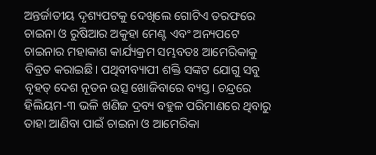ଅନ୍ତର୍ଜାତୀୟ ଦୃଶ୍ୟପଟକୁ ଦେଖିଲେ ଗୋଟିଏ ତରଫରେ ଚାଇନା ଓ ରୁଷିଆର ଅକୁହା ମେଣ୍ଟ ଏବଂ ଅନ୍ୟପଟେ ଚାଇନାର ମହାକାଶ କାର୍ଯ୍ୟକ୍ରମ ସମ୍ଭବତଃ ଆମେରିକାକୁ ବିବ୍ରତ କରାଇଛି। ପଥିବୀବ୍ୟାପୀ ଶକ୍ତି ସଙ୍କଟ ଯୋଗୁ ସବୁ ବୃହତ୍‌ ଦେଶ ନୂତନ ଉତ୍ସ ଖୋଜିବାରେ ବ୍ୟସ୍ତ। ଚନ୍ଦ୍ରରେ ହିଲିୟମ-୩ ଭଳି ଖଣିଜ ଦ୍ରବ୍ୟ ବହୁଳ ପରିମାଣରେ ଥିବାରୁ ତାହା ଆଣିବା ପାଇଁ ଚାଇନା ଓ ଆମେରିକା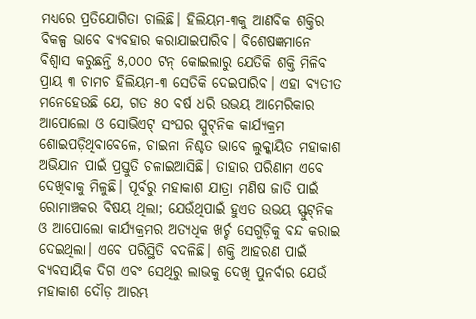ମଧ୍ୟରେ ପ୍ରତିଯୋଗିତା ଚାଲିଛି। ହିଲିୟମ-୩କୁ ଆଣବିକ ଶକ୍ତିର ବିକଳ୍ପ ଭାବେ ବ୍ୟବହାର କରାଯାଇପାରିବ। ବିଶେଷଜ୍ଞମାନେ ବିଶ୍ୱାସ କରୁଛନ୍ତି ୫,୦୦୦ ଟନ୍‌ କୋଇଲାରୁ ଯେତିକି ଶକ୍ତି ମିଳିବ ପ୍ରାୟ ୩ ଚାମଚ ହିଲିୟମ-୩ ସେତିକି ଦେଇପାରିବ। ଏହା ବ୍ୟତୀତ ମନେହେଉଛି ଯେ, ଗତ ୫୦ ବର୍ଷ ଧରି ଉଭୟ ଆମେରିକାର ଆପୋଲୋ ଓ ସୋଭିଏଟ୍‌ ସଂଘର ସ୍ପୁଟ୍‌ନିକ କାର୍ଯ୍ୟକ୍ରମ ଶୋଇପଡ଼ିଥିବାବେଳେ, ଚାଇନା ନିଶ୍ଚତ ଭାବେ ଲୁକ୍କାୟିତ ମହାକାଶ ଅଭିଯାନ ପାଇଁ ପ୍ରସ୍ତୁତି ଚଳାଇଆସିଛି। ତାହାର ପରିଣାମ ଏବେ ଦେଖିବାକୁ ମିଳୁଛି। ପୂର୍ବରୁ ମହାକାଶ ଯାତ୍ରା ମଣିଷ ଜାତି ପାଇଁ ରୋମାଞ୍ଚକର ବିଷୟ ଥିଲା; ଯେଉଁଥିପାଇଁ ହୁଏତ ଉଭୟ ସ୍ଫୁଟ୍‌ନିକ ଓ ଆପୋଲୋ କାର୍ଯ୍ୟକ୍ରମର ଅତ୍ୟଧିକ ଖର୍ଚ୍ଚ ସେଗୁଡ଼ିକୁ ବନ୍ଦ କରାଇ ଦେଇଥିଲା। ଏବେ ପରିସ୍ଥିତି ବଦଳିଛି। ଶକ୍ତି ଆହରଣ ପାଇଁ ବ୍ୟବସାୟିକ ଦିଗ ଏବଂ ସେଥିରୁ ଲାଭକୁ ଦେଖି ପୁନର୍ବାର ଯେଉଁ ମହାକାଶ ଦୌଡ଼ ଆରମ୍ଭ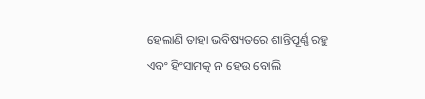ହେଲାଣି ତାହା ଭବିଷ୍ୟତରେ ଶାନ୍ତିପୂର୍ଣ୍ଣ ରହୁ ଏବଂ ହିଂସାମତ୍କ ନ ହେଉ ବୋଲି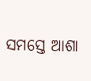ସମସ୍ତେ ଆଶା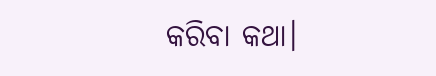କରିବା କଥା।